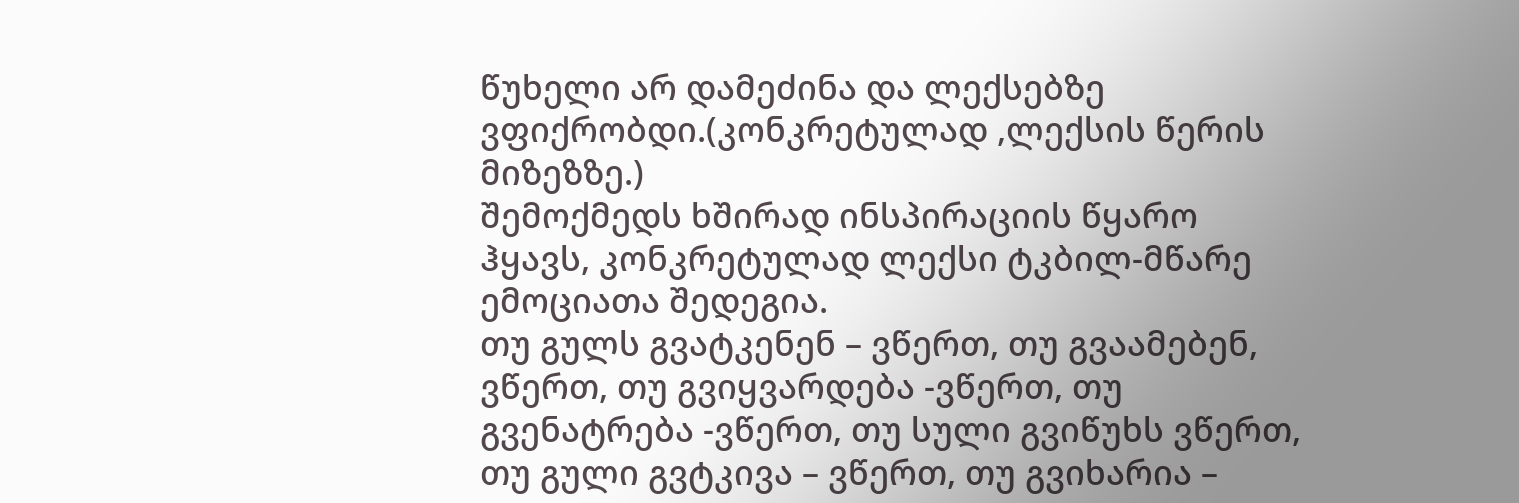წუხელი არ დამეძინა და ლექსებზე ვფიქრობდი.(კონკრეტულად ,ლექსის წერის მიზეზზე.)
შემოქმედს ხშირად ინსპირაციის წყარო ჰყავს, კონკრეტულად ლექსი ტკბილ-მწარე ემოციათა შედეგია.
თუ გულს გვატკენენ – ვწერთ, თუ გვაამებენ, ვწერთ, თუ გვიყვარდება -ვწერთ, თუ გვენატრება -ვწერთ, თუ სული გვიწუხს ვწერთ, თუ გული გვტკივა – ვწერთ, თუ გვიხარია –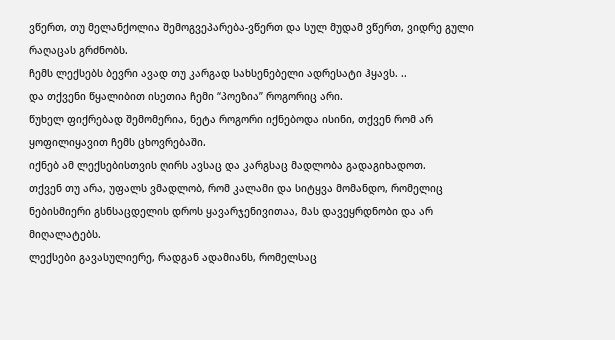ვწერთ, თუ მელანქოლია შემოგვეპარება-ვწერთ და სულ მუდამ ვწერთ, ვიდრე გული რაღაცას გრძნობს.
ჩემს ლექსებს ბევრი ავად თუ კარგად სახსენებელი ადრესატი ჰყავს. ..
და თქვენი წყალიბით ისეთია ჩემი “პოეზია” როგორიც არი.
წუხელ ფიქრებად შემომერია, ნეტა როგორი იქნებოდა ისინი, თქვენ რომ არ ყოფილიყავით ჩემს ცხოვრებაში.
იქნებ ამ ლექსებისთვის ღირს ავსაც და კარგსაც მადლობა გადაგიხადოთ.
თქვენ თუ არა, უფალს ვმადლობ, რომ კალამი და სიტყვა მომანდო, რომელიც ნებისმიერი გსნსაცდელის დროს ყავარჯენივითაა, მას დავეყრდნობი და არ მიღალატებს.
ლექსები გავასულიერე, რადგან ადამიანს, რომელსაც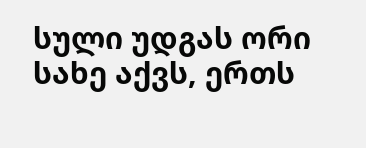სული უდგას ორი სახე აქვს, ერთს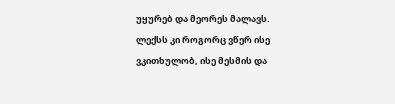უყურებ და მეორეს მალავს.
ლექსს კი როგორც ვწერ ისე ვკითხულობ, ისე მესმის და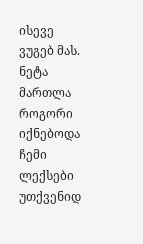ისევე ვუგებ მას.
ნეტა მართლა როგორი იქნებოდა ჩემი ლექსები უთქვენიდ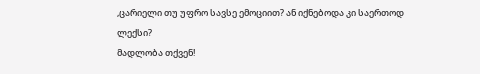,ცარიელი თუ უფრო სავსე ემოციით? ან იქნებოდა კი საერთოდ ლექსი?
მადლობა თქვენ!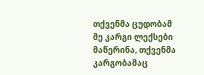თქვენმა ცუდობამ მე კარგი ლექსები მაწერინა, თქვენმა კარგობამაც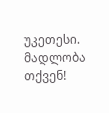უკეთესი. მადლობა თქვენ!